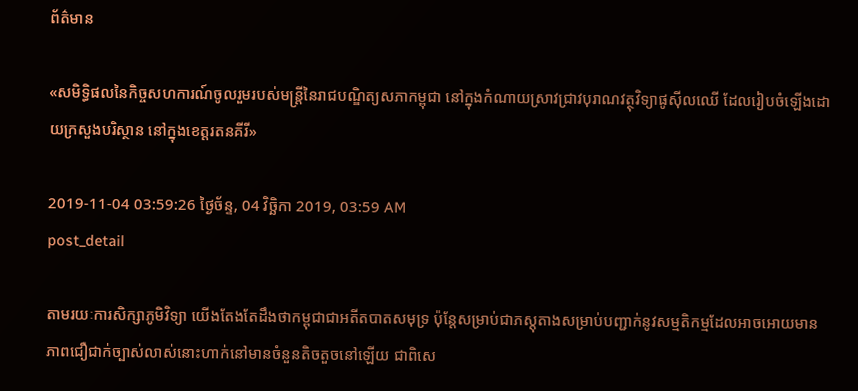ព័ត៌មាន

«សមិទ្ធិផលនៃកិច្ចសហការណ៍ចូលរួមរបស់មន្រ្តីនៃរាជបណ្ឌិត្យសភាកម្ពុជា នៅក្នុងកំណាយស្រាវជ្រាវបុរាណវត្ថុវិទ្យាផូស៊ីលឈើ ដែលរៀបចំឡើងដោយក្រសួងបរិស្ថាន នៅក្នុងខេត្តរតនគីរី»

2019-11-04 03:59:26 ថ្ងៃច័ន្ទ, 04 វិច្ឆិកា 2019, 03:59 AM
post_detail

តាមរយៈការសិក្សាភូមិវិទ្យា យើងតែងតែដឹងថាកម្ពុជាជាអតីតបាតសមុទ្រ ប៉ុន្តែសម្រាប់ជាភស្តុតាងសម្រាប់បញ្ជាក់នូវសម្មតិកម្មដែលអាចអោយមានភាពជឿជាក់ច្បាស់លាស់នោះហាក់នៅមានចំនួនតិចតួចនៅឡើយ ជាពិសេ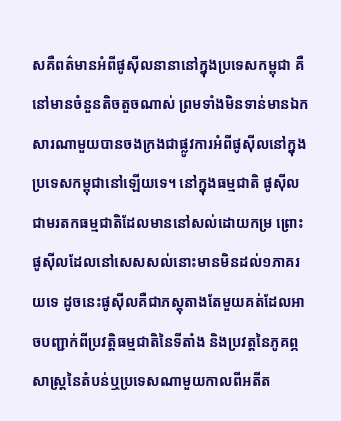សគឺពត៌មានអំពីផូស៊ីលនានានៅក្នុងប្រទេសកម្ពុជា គឺនៅមានចំនួនតិចតួចណាស់ ព្រមទាំងមិនទាន់មានឯកសារណាមួយបានចងក្រងជាផ្លូវការអំពីផូស៊ីលនៅក្នុងប្រទេសកម្ពុជានៅឡើយទេ។ នៅក្នុងធម្មជាតិ ផូស៊ីលជាមរតកធម្មជាតិដែលមាននៅសល់ដោយកម្រ ព្រោះផូស៊ីលដែលនៅសេសសល់នោះមានមិនដល់១ភាគរយទេ ដូចនេះផូស៊ីលគឺជាភស្តុតាងតែមួយគត់ដែលអាចបញ្ជាក់ពីប្រវត្តិធម្មជាតិនៃទីតាំង និងប្រវត្តនៃភូគព្ភសាស្រ្តនៃតំបន់ឬប្រទេសណាមួយកាលពីអតីត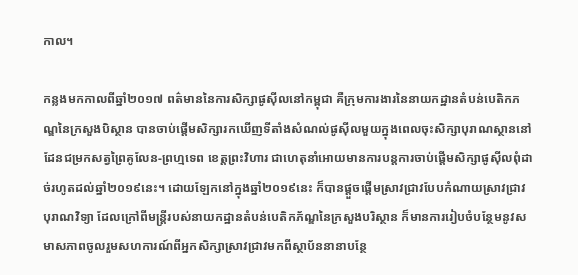កាល។

កន្លងមកកាលពីឆ្នាំ២០១៧ ពត៌មាននៃការសិក្សាផូស៊ីលនៅកម្ពុជា គឺក្រុមការងារនៃនាយកដ្ឋានតំបន់បេតិកភណ្ឌនៃក្រសួងបិស្ថាន បានចាប់ផ្តើមសិក្សារកឃើញទីតាំងសំណល់ផូស៊ីលមួយក្នុងពេលចុះសិក្សាបុរាណស្ថាននៅដែនជម្រកសត្វព្រៃគូលែន-ព្រហ្មទេព ខេត្តព្រះវិហារ ជាហេតុនាំអោយមានការបន្តការចាប់ផ្តើមសិក្សាផូស៊ីលពុំដាច់រហូតដល់ឆ្នាំ២០១៩នេះ។ ដោយឡែកនៅក្នុងឆ្នាំ២០១៩នេះ ក៏បានផ្តួចផ្តើមស្រាវជ្រាវបែបកំណាយស្រាវជ្រាវបុរាណវិទ្យា ដែលក្រៅពីមន្រ្តីរបស់នាយកដ្ឋានតំបន់បេតិកភ័ណ្ឌនៃក្រសួងបរិស្ថាន ក៏មានការរៀបចំបន្ថែមនូវសមាសភាពចូលរួមសហការណ៍ពីអ្នកសិក្សាស្រាវជ្រាវមកពីស្ថាប័ននានាបន្ថែ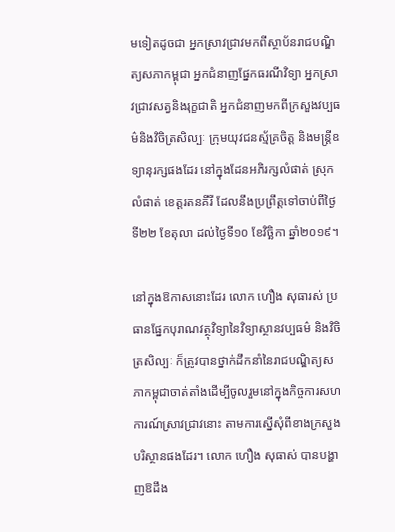មទៀតដូចជា អ្នកស្រាវជ្រាវមកពីស្ថាប័នរាជបណ្ឌិត្យសភាកម្ពុជា អ្នកជំនាញផ្នែកធរណីវិទ្យា អ្នកស្រាវជ្រាវសត្វនិងរុក្ខជាតិ អ្នកជំនាញមកពីក្រសួងវប្បធម៌និងវិចិត្រសិល្បៈ ក្រុមយុវជនស្ម័គ្រចិត្ត និងមន្រ្តីឧទ្យានុរក្សផងដែរ នៅក្នុងដែនអភិរក្សលំផាត់ ស្រុកលំផាត់ ខេត្តរតនគីរី ដែលនឹងប្រព្រឹត្តទៅចាប់ពីថ្ងៃទី២២ ខែតុលា ដល់ថ្ងៃទី១០ ខែវិច្ឆិកា ឆ្នាំ២០១៩។

នៅក្នុងឱកាសនោះដែរ លោក ហឿង សុធារស់ ប្រធានផ្នែកបុរាណវត្ថុវិទ្យានៃវិទ្យាស្ថានវប្បធម៌ និងវិចិត្រសិល្បៈ ក៏ត្រូវបានថ្នាក់ដឹកនាំនៃរាជបណ្ឌិត្យសភាកម្ពុជាចាត់តាំងដើម្បីចូលរួមនៅក្នុងកិច្ចការសហការណ៍ស្រាវជ្រាវនោះ តាមការស្នើសុំពីខាងក្រសួងបរិស្ថានផងដែរ។ លោក ហឿង សុធាស់ បានបង្ហាញឱដឹង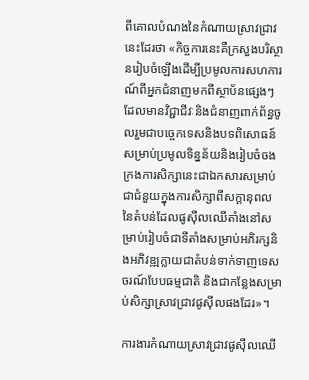ពីគោលបំណងនៃកំណាយស្រាវជ្រាវនេះដែរថា «កិច្ចការនេះគឺក្រសួងបរិស្ថានរៀបចំឡើងដើម្បីប្រមូលការសហការណ៍ពីអ្នកជំនាញមកពីស្ថាប័នផ្សេងៗដែលមានវិជ្ជាជីវៈនិងជំនាញពាក់ព័ន្ធចូលរួមជាបច្ចេកទេសនិងបទពិសោធន៍ សម្រាប់ប្រមូលទិន្នន័យនិងរៀបចំចងក្រងការសិក្សានេះជាឯកសារសម្រាប់ជាជំនួយក្នុងការសិក្សាពីសក្តានុពលនៃតំបន់ដែលផូស៊ីលឈើតាំងនៅសម្រាប់រៀបចំជាទីតាំងសម្រាប់អភិរក្សនិងអភិវឌ្ឍក្លាយជាតំបន់ទាក់ទាញទេសចរណ៍បែបធម្មជាតិ និងជាកន្លែងសម្រាប់សិក្សាស្រាវជ្រាវផូស៊ីលផងដែរ»។

ការងារកំណាយស្រាវជ្រាវផូស៊ីលឈើ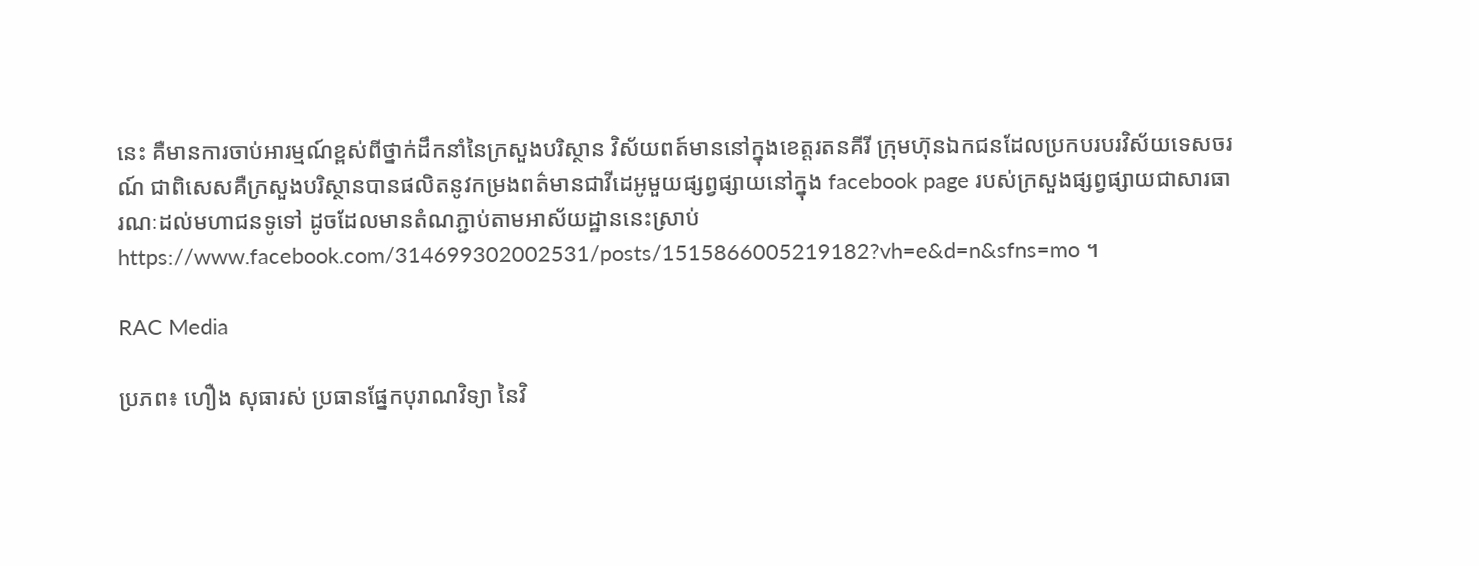នេះ គឺមានការចាប់អារម្មណ៍ខ្ពស់ពីថ្នាក់ដឹកនាំនៃក្រសួងបរិស្ថាន វិស័យពត៍មាននៅក្នុងខេត្តរតនគីរី ក្រុមហ៊ុនឯកជនដែលប្រកបរបរវិស័យទេសចរណ៍ ជាពិសេសគឺក្រសួងបរិស្ថានបានផលិតនូវកម្រងពត៌មានជាវីដេអូមួយផ្សព្វផ្សាយនៅក្នុង facebook page របស់ក្រសួងផ្សព្វផ្សាយជាសារធារណៈដល់មហាជនទូទៅ ដូចដែលមានតំណភ្ជាប់តាមអាស័យដ្ឋាននេះស្រាប់ https://www.facebook.com/314699302002531/posts/1515866005219182?vh=e&d=n&sfns=mo ។

RAC Media

ប្រភព៖ ហឿង សុធារស់ ប្រធានផ្នែកបុរាណវិទ្យា នៃវិ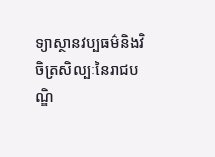ទ្យាស្ថានវប្បធម៌និងវិចិត្រសិល្បៈនៃរាជបណ្ឌិ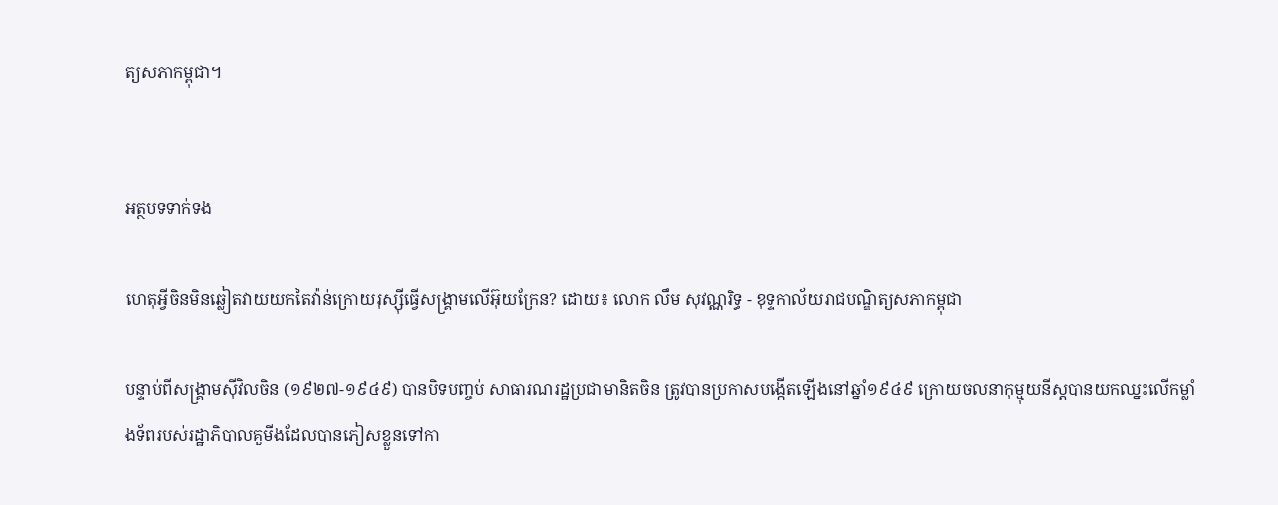ត្យសភាកម្ពុជា។


អត្ថបទទាក់ទង

ហេតុអ្វីចិនមិនឆ្លៀតវាយយកតៃវ៉ាន់ក្រោយរុស្ស៊ីធ្វើសង្គ្រាមលើអ៊ុយក្រែន? ដោយ៖ លោក លឹម សុវណ្ណរិទ្ធ - ខុទ្ទកាល័យរាជបណ្ឌិត្យសភាកម្ពុជា

បន្ទាប់ពីសង្គ្រាមស៊ីវិលចិន (១៩២៧-១៩៤៩) បានបិទបញ្ចប់ សាធារណរដ្ឋប្រជាមានិតចិន ត្រូវបានប្រកាសបង្កើតឡើងនៅឆ្នាំ១៩៤៩ ក្រោយចលនាកុម្មុយនីស្តបានយកឈ្នះលើកម្លាំងទ័ពរបស់រដ្ឋាភិបាលគួមីងដែលបានភៀសខ្លួនទៅកា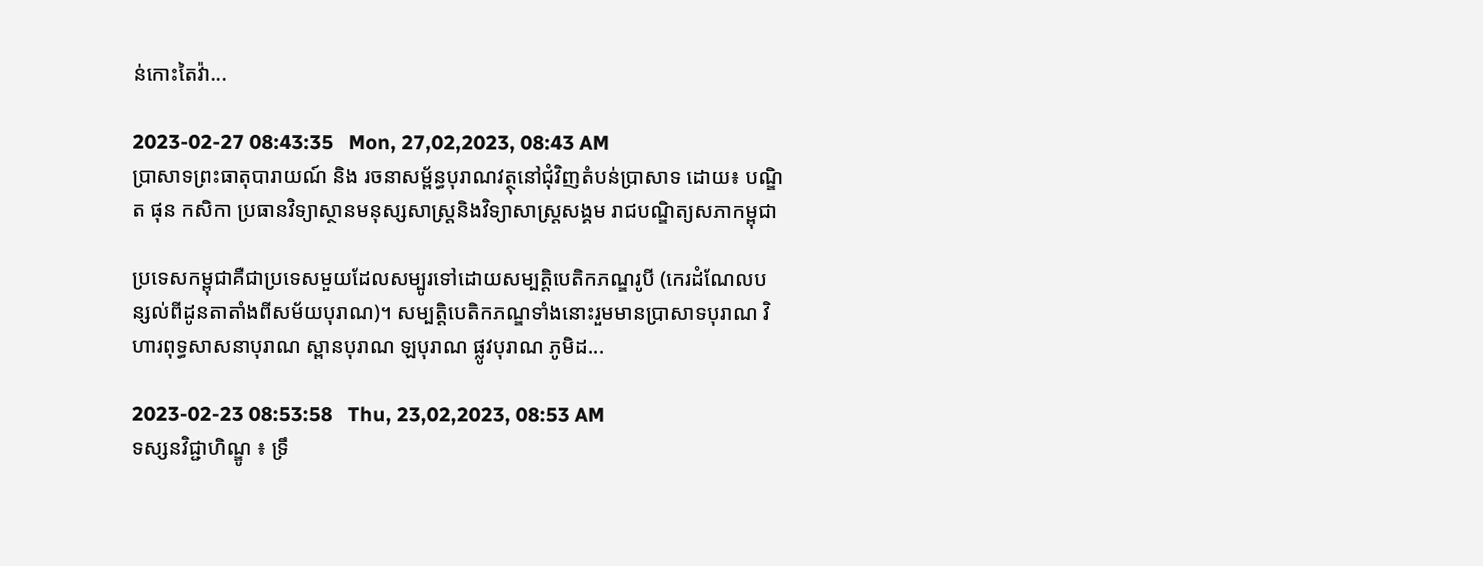ន់កោះតៃវ៉ា...

2023-02-27 08:43:35   Mon, 27,02,2023, 08:43 AM
ប្រាសាទព្រះធាតុបារាយណ៍ និង រចនាសម្ព័ន្ធបុរាណវត្ថុនៅជុំវិញតំបន់ប្រាសាទ ដោយ៖ បណ្ឌិត ផុន កសិកា ប្រធានវិទ្យាស្ថានមនុស្សសាស្ត្រនិងវិទ្យាសាស្ត្រសង្គម រាជបណ្ឌិត្យសភាកម្ពុជា

ប្រទេសកម្ពុជាគឺជាប្រទេសមួយដែលសម្បូរទៅដោយសម្បត្តិបេតិកភណ្ឌរូបី (កេរដំណែលបន្សល់ពីដូនតាតាំងពីសម័យបុរាណ)។ សម្បត្តិបេតិកភណ្ឌទាំងនោះរួមមានប្រាសាទបុរាណ វិហារពុទ្ធសាសនាបុរាណ ស្ពានបុរាណ ឡបុរាណ ផ្លូវបុរាណ ភូមិដ...

2023-02-23 08:53:58   Thu, 23,02,2023, 08:53 AM
ទស្សនវិជ្ជាហិណ្ឌូ ៖ ទ្រឹ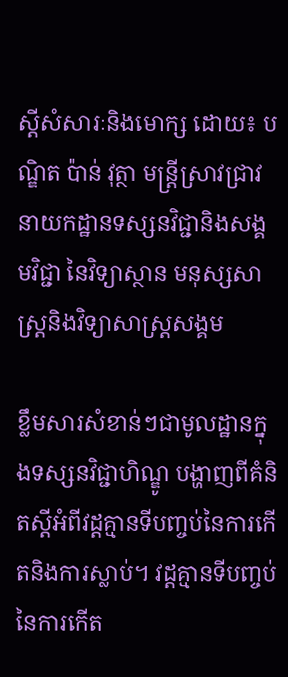ស្តីសំសារៈនិងមោក្ស ដោយ៖ បណ្ឌិត ប៉ាន់ វុត្ថា មន្ត្រីស្រាវជ្រាវនាយកដ្ឋានទស្សនវិជ្ជានិងសង្គមវិជ្ជា នៃវិទ្យាស្ថាន មនុស្សសាស្ត្រនិងវិទ្យាសាស្ត្រសង្គម

ខ្លឹមសារសំខាន់ៗជាមូលដ្ឋានក្នុងទស្សនវិជ្ជាហិណ្ឌូ បង្ហាញពីគំនិតស្តីអំពីវដ្តគ្មានទីបញ្ចប់នៃការកើតនិងការស្លាប់។ វដ្តគ្មានទីបញ្ចប់នៃការកើត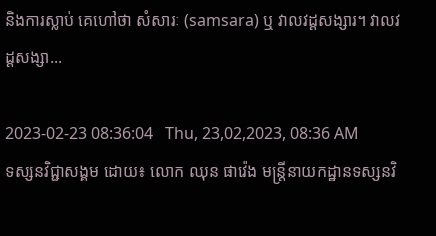និងការស្លាប់ គេហៅថា សំសារៈ (samsara) ឬ វាលវដ្តសង្សារ។ វាលវដ្តសង្សា...

2023-02-23 08:36:04   Thu, 23,02,2023, 08:36 AM
ទស្សនវិជ្ជាសង្គម ដោយ៖ លោក ឈុន ផាវ៉េង មន្ត្រីនាយកដ្ឋានទស្សនវិ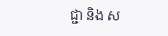ជ្ជា និង ស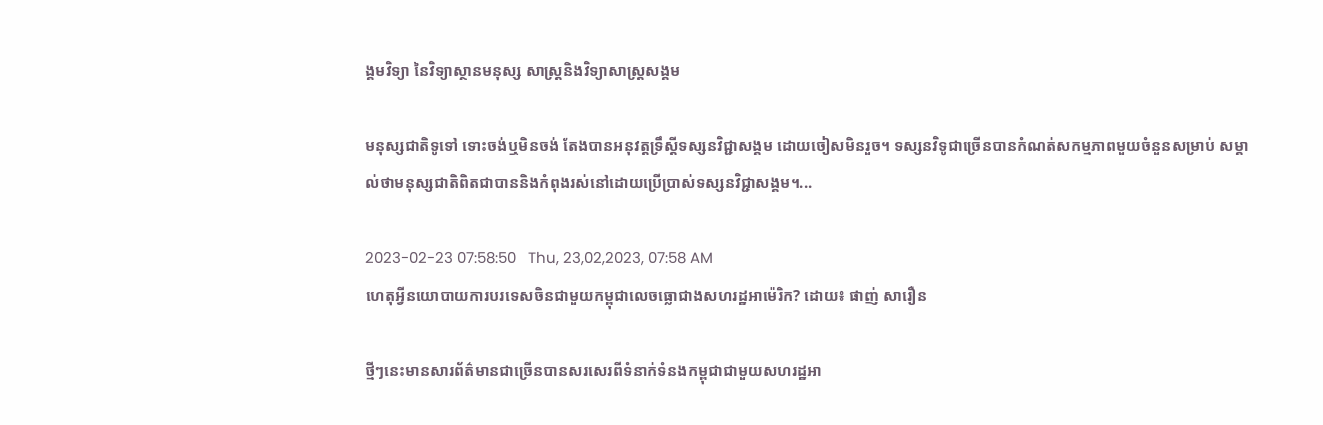ង្គមវិទ្យា នៃវិទ្យាស្ថានមនុស្ស សាស្ត្រនិងវិទ្យាសាស្រ្តសង្គម

មនុស្សជាតិទូទៅ ទោះចង់ឬមិនចង់ តែងបានអនុវត្តទ្រឹស្តីទស្សនវិជ្ជាសង្គម ដោយចៀសមិនរួច។ ទស្សនវិទូជាច្រើនបានកំណត់សកម្មភាពមួយចំនួនសម្រាប់ សម្គាល់ថាមនុស្សជាតិពិតជាបាននិងកំពុងរស់នៅដោយប្រើប្រាស់ទស្សនវិជ្ជាសង្គម។...

2023-02-23 07:58:50   Thu, 23,02,2023, 07:58 AM
ហេតុអ្វីនយោបាយការបរទេសចិនជាមួយកម្ពុជាលេចធ្លោជាងសហរដ្ឋអាម៉េរិក? ដោយ៖ ផាញ់ សារឿន

ថ្មីៗនេះមានសារព័ត៌មានជាច្រើនបានសរសេរពីទំនាក់ទំនងកម្ពុជាជាមួយសហរដ្ឋអា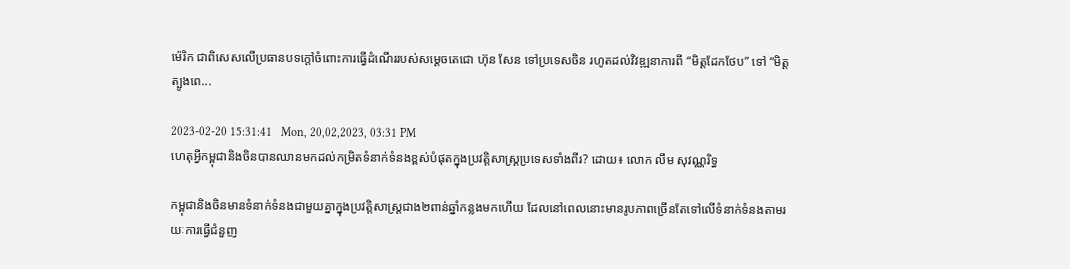ម៉េរិក ជាពិសេសលើប្រធានបទក្ដៅចំពោះការធ្វើដំណើររបស់សម្ដេចតេជោ ហ៊ុន សែន ទៅប្រទេសចិន រហូតដល់វិវឌ្ឍនាការពី “មិត្តដែកថែប” ទៅ “មិត្តត្បូងពេ...

2023-02-20 15:31:41   Mon, 20,02,2023, 03:31 PM
ហេតុអ្វីកម្ពុជានិងចិនបានឈានមកដល់កម្រិតទំនាក់ទំនងខ្ពស់បំផុតក្នុងប្រវត្តិសាស្ត្រប្រទេសទាំងពីរ? ដោយ៖ លោក លឹម សុវណ្ណរិទ្ធ

កម្ពុជានិងចិនមានទំនាក់ទំនងជាមួយគ្នាក្នុងប្រវត្តិសាស្ត្រជាង២ពាន់ឆ្នាំកន្លងមកហើយ ដែលនៅពេលនោះមានរូបភាពច្រើនតែទៅលើទំនាក់ទំនងតាមរយៈការធ្វើជំនួញ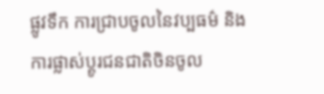ផ្លូវទឹក ការជ្រាបចូលនៃវប្បធម៌ និងការផ្លាស់ប្ដូរជនជាតិចិនចូល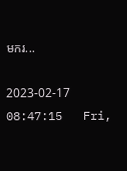មករ...

2023-02-17 08:47:15   Fri,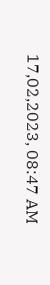17,02,2023, 08:47 AM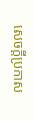សេចក្តីប្រកាស